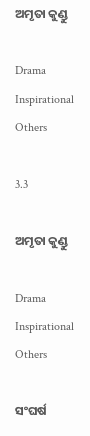ଅମୃତା କୁଣ୍ଡୁ

Drama Inspirational Others

3.3

ଅମୃତା କୁଣ୍ଡୁ

Drama Inspirational Others

ସଂଘର୍ଷ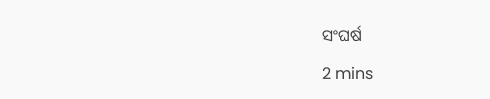ସଂଘର୍ଷ

2 mins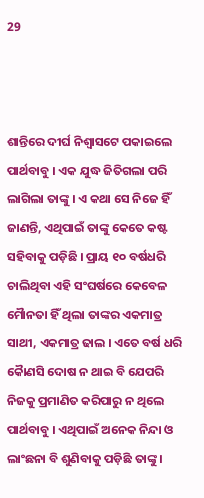29



ଶାନ୍ତିରେ ଦୀର୍ଘ ନିଶ୍ୱାସଟେ ପକାଇଲେ ପାର୍ଥବାବୁ । ଏକ ଯୁଦ୍ଧ ଜିତିଗଲା ପରି ଲାଗିଲା ତାଙ୍କୁ । ଏ କଥା ସେ ନିଜେ ହିଁ ଜାଣନ୍ତି, ଏଥିପାଇଁ ତାଙ୍କୁ କେତେ କଷ୍ଟ ସହିବାକୁ ପଡ଼ିଛି । ପ୍ରାୟ ୧୦ ବର୍ଷଧରି ଚାଲିଥିବା ଏହି ସଂଘର୍ଷରେ କେବେଳ ମୈାନତା ହିଁ ଥିଲା ତାଙ୍କର ଏକମାତ୍ର ସାଥୀ, ଏକମାତ୍ର ଢାଲ । ଏତେ ବର୍ଷ ଧରି କୈାଣସି ଦୋଷ ନ ଥାଇ ବି ଯେପରି ନିଜକୁ ପ୍ରମାଣିତ କରିପାରୁ ନ ଥିଲେ ପାର୍ଥବାବୁ । ଏଥିପାଇଁ ଅନେକ ନିନ୍ଦା ଓ ଲାଂଛନା ବି ଶୁଣିବାକୁ ପଡ଼ିଛି ତାଙ୍କୁ ।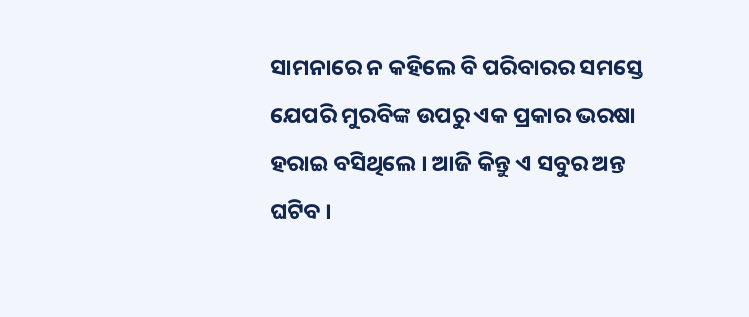ସାମନାରେ ନ କହିଲେ ବି ପରିବାରର ସମସ୍ତେ ଯେପରି ମୁରବିଙ୍କ ଉପରୁ ଏକ ପ୍ରକାର ଭରଷା ହରାଇ ବସିଥିଲେ । ଆଜି କିନ୍ତୁ ଏ ସବୁର ଅନ୍ତ ଘଟିବ ।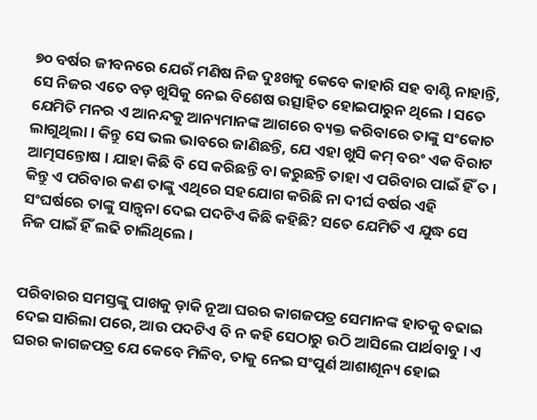୭୦ ବର୍ଷର ଜୀବନରେ ଯେଉଁ ମଣିଷ ନିଜ ଦୁଃଖକୁ କେବେ କାହାରି ସହ ବାଣ୍ଟି ନାହାନ୍ତି, ସେ ନିଜର ଏତେ ବଡ଼ ଖୁସିକୁ ନେଇ ବିଶେଷ ଉତ୍ସାହିତ ହୋଇପାରୁନ ଥିଲେ । ସତେ ଯେମିତି ମନର ଏ ଆନନ୍ଦକୁ ଆନ୍ୟମାନଙ୍କ ଆଗରେ ବ୍ୟକ୍ତ କରିବାରେ ତାଙ୍କୁ ସଂକୋଚ ଲାଗୁଥିଲା । କିନ୍ତୁ ସେ ଭଲ ଭାବରେ ଜାଣିଛନ୍ତି, ଯେ ଏହା ଖୁସି କମ୍ ବରଂ ଏକ ବିରାଟ ଆତ୍ମସନ୍ତୋଷ । ଯାହା କିଛି ବି ସେ କରିଛନ୍ତି ବା କରୁଛନ୍ତି ତାହା ଏ ପରିବାର ପାଇଁ ହିଁ ତ । କିନ୍ତୁ ଏ ପରିବାର କଣ ତାଙ୍କୁ ଏଥିରେ ସହଯୋଗ କରିଛି ନା ଦୀର୍ଘ ବର୍ଷର ଏହି ସଂଘର୍ଷରେ ତାଙ୍କୁ ସାନ୍ତ୍ୱନା ଦେଇ ପଦଟିଏ କିଛି କହିଛି? ସତେ ଯେମିତି ଏ ଯୁଦ୍ଧ ସେ ନିଜ ପାଇଁ ହିଁ ଲଢି ଚାଲିଥିଲେ ।


ପରିବାରର ସମସ୍ତଙ୍କୁ ପାଖକୁ ଡ଼ାକି ନୂଆ ଘରର କାଗଜପତ୍ର ସେମାନଙ୍କ ହାତକୁ ବଢାଇ ଦେଇ ସାରିଲା ପରେ, ଆଉ ପଦଟିଏ ବି ନ କହି ସେଠାରୁ ଉଠି ଆସିଲେ ପାର୍ଥବାବୁ । ଏ ଘରର କାଗଜପତ୍ର ଯେ କେବେ ମିଳିବ, ତାକୁ ନେଇ ସଂପୁର୍ଣ ଆଶାଶୂନ୍ୟ ହୋଇ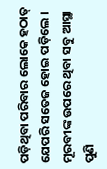ପଡ଼ିଥିବା ପରିବାର ଲୋକେ ହଠାତ୍ ଯେପରି ସତେଜ ହୋଇ ପଡ଼ିଲେ । ମୂରବୀଙ୍କ ଉପରେ ଥିବା ସବୁ ଆସ୍ଥା ପୁଣି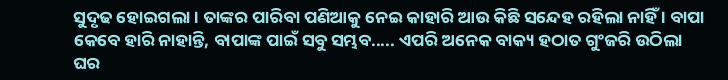ସୁଦୃଢ ହୋଇଗଲା । ତାଙ୍କର ପାରିବା ପଣିଆକୁ ନେଇ କାହାରି ଆଉ କିଛି ସନ୍ଦେହ ରହିଲା ନାହିଁ । ବାପା କେବେ ହାରି ନାହାନ୍ତି, ବାପାଙ୍କ ପାଇଁ ସବୁ ସମ୍ଭବ..... ଏପରି ଅନେକ ବାକ୍ୟ ହଠାତ ଗୁଂଜରି ଉଠିଲା ଘର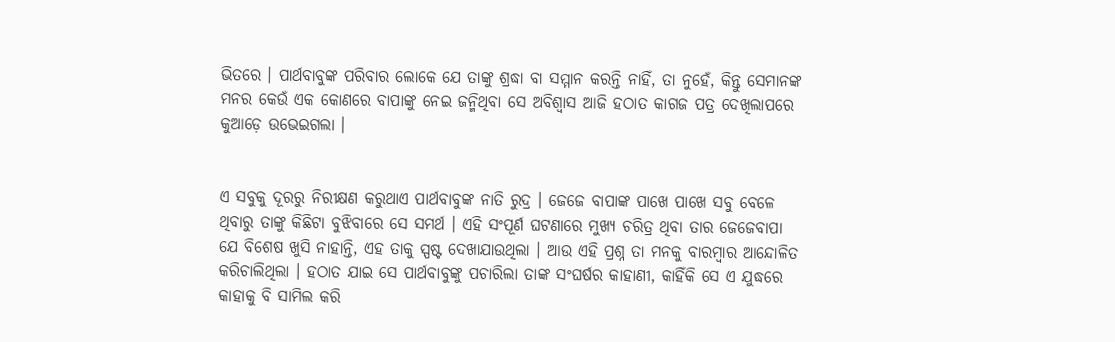ଭିତରେ । ପାର୍ଥବାବୁଙ୍କ ପରିବାର ଲୋକେ ଯେ ତାଙ୍କୁ ଶ୍ରଦ୍ଧା ବା ସମ୍ମାନ କରନ୍ତି ନାହିଁ, ତା ନୁହେଁ, କିନ୍ତୁ ସେମାନଙ୍କ ମନର କେଉଁ ଏକ କୋଣରେ ବାପାଙ୍କୁ ନେଇ ଜନ୍ମିଥିବା ସେ ଅବିଶ୍ୱାସ ଆଜି ହଠାତ କାଗଜ ପତ୍ର ଦେଖିଲାପରେ କୁଆଡ଼େ ଉଭେଇଗଲା ।


ଏ ସବୁକୁ ଦୂରରୁ ନିରୀକ୍ଷଣ କରୁଥାଏ ପାର୍ଥବାବୁଙ୍କ ନାତି ରୁଦ୍ର । ଜେଜେ ବାପାଙ୍କ ପାଖେ ପାଖେ ସବୁ ବେଳେ ଥିବାରୁ ତାଙ୍କୁ କିଛିଟା ବୁଝିବାରେ ସେ ସମର୍ଥ । ଏହି ସଂପୂର୍ଣ ଘଟଣାରେ ମୁଖ୍ୟ ଚରିତ୍ର ଥିବା ତାର ଜେଜେବାପା ଯେ ବିଶେଷ ଖୁସି ନାହାନ୍ତି, ଏହ ତାକୁ ସ୍ପଷ୍ଟ ଦେଖାଯାଉଥିଲା । ଆଉ ଏହି ପ୍ରଶ୍ନ ତା ମନକୁ ବାରମ୍ବାର ଆନ୍ଦୋଳିତ କରିଚାଲିଥିଲା । ହଠାତ ଯାଇ ସେ ପାର୍ଥବାବୁଙ୍କୁ ପଚାରିଲା ତାଙ୍କ ସଂଘର୍ଷର କାହାଣୀ, କାହିଁକି ସେ ଏ ଯୁଦ୍ଧରେ କାହାକୁ ବି ସାମିଲ କରି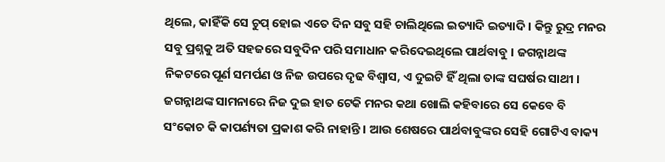ଥିଲେ, କାହିଁକି ସେ ଚୁପ୍ ହୋଇ ଏତେ ଦିନ ସବୁ ସହି ଚାଲିଥିଲେ ଇତ୍ୟାଦି ଇତ୍ୟାଦି । କିନ୍ତୁ ରୁଦ୍ର ମନର ସବୁ ପ୍ରଶ୍ନକୁ ଅତି ସହଜରେ ସବୁଦିନ ପରି ସମାଧାନ କରିଦେଇଥିଲେ ପାର୍ଥବାବୁ । ଜଗନ୍ନାଥଙ୍କ ନିକଟରେ ପୂର୍ଣ ସମର୍ପଣ ଓ ନିଜ ଉପରେ ଦୃଢ ବିଶ୍ୱାସ, ଏ ଦୁଇଟି ହିଁ ଥିଲା ତାଙ୍କ ସଘର୍ଷର ସାଥୀ । ଜଗନ୍ନାଥଙ୍କ ସାମନାରେ ନିଜ ଦୁଇ ହାତ ଟେକି ମନର କଥା ଖୋଲି କହିବାରେ ସେ କେବେ ବି ସଂକୋଚ କି କାପର୍ଣ୍ୟତା ପ୍ରକାଶ କରି ନାହାନ୍ତି । ଆଉ ଶେଷରେ ପାର୍ଥବାବୁଙ୍କର ସେହି ଗୋଟିଏ ବାକ୍ୟ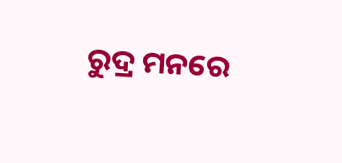ରୁଦ୍ର ମନରେ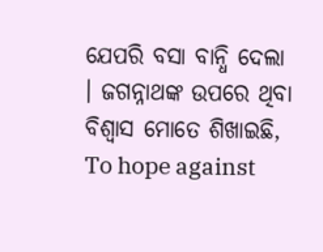ଯେପରି ବସା ବାନ୍ଧି ଦେଲା । ଜଗନ୍ନାଥଙ୍କ ଉପରେ ଥିବା ବିଶ୍ୱାସ ମୋତେ ଶିଖାଇଛି, To hope against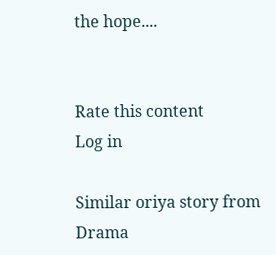the hope....


Rate this content
Log in

Similar oriya story from Drama